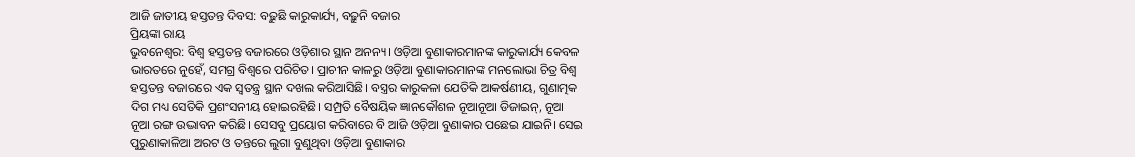ଆଜି ଜାତୀୟ ହସ୍ତତନ୍ତ ଦିବସ: ବଢ଼ୁଛି କାରୁକାର୍ଯ୍ୟ, ବଢ଼ୁନି ବଜାର
ପ୍ରିୟଙ୍କା ରାୟ
ଭୁବନେଶ୍ବର: ବିଶ୍ବ ହସ୍ତତନ୍ତ ବଜାରରେ ଓଡ଼ିଶାର ସ୍ଥାନ ଅନନ୍ୟ। ଓଡ଼ିଆ ବୁଣାକାରମାନଙ୍କ କାରୁକାର୍ଯ୍ୟ କେବଳ ଭାରତରେ ନୁହେଁ, ସମଗ୍ର ବିଶ୍ବରେ ପରିଚିତ। ପ୍ରାଚୀନ କାଳରୁ ଓଡ଼ିଆ ବୁଣାକାରମାନଙ୍କ ମନଲୋଭା ଚିତ୍ର ବିଶ୍ବ ହସ୍ତତନ୍ତ ବଜାରରେ ଏକ ସ୍ବତନ୍ତ୍ର ସ୍ଥାନ ଦଖଲ କରିଆସିଛି। ବସ୍ତ୍ରର କାରୁକଳା ଯେତିକି ଆକର୍ଷଣୀୟ, ଗୁଣାତ୍ମକ ଦିଗ ମଧ୍ୟ ସେତିକି ପ୍ରଶଂସନୀୟ ହୋଇରହିଛି। ସମ୍ପ୍ରତି ବୈଷୟିକ ଜ୍ଞାନକୌଶଳ ନୂଆନୂଆ ଡିଜାଇନ୍, ନୂଆ ନୂଆ ରଙ୍ଗ ଉଦ୍ଭାବନ କରିଛି। ସେସବୁ ପ୍ରୟୋଗ କରିବାରେ ବି ଆଜି ଓଡ଼ିଆ ବୁଣାକାର ପଛେଇ ଯାଇନି। ସେଇ ପୁରୁଣାକାଳିଆ ଅରଟ ଓ ତନ୍ତରେ ଲୁଗା ବୁଣୁଥିବା ଓଡ଼ିଆ ବୁଣାକାର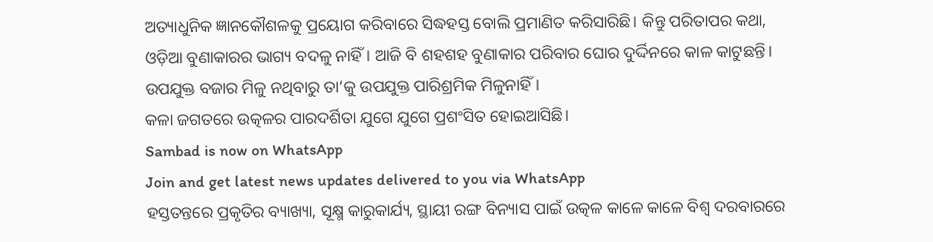ଅତ୍ୟାଧୁନିକ ଜ୍ଞାନକୌଶଳକୁ ପ୍ରୟୋଗ କରିବାରେ ସିଦ୍ଧହସ୍ତ ବୋଲି ପ୍ରମାଣିତ କରିସାରିଛି। କିନ୍ତୁ ପରିତାପର କଥା, ଓଡ଼ିଆ ବୁଣାକାରର ଭାଗ୍ୟ ବଦଳୁ ନାହିଁ। ଆଜି ବି ଶହଶହ ବୁଣାକାର ପରିବାର ଘୋର ଦୁର୍ଦ୍ଦିନରେ କାଳ କାଟୁଛନ୍ତି। ଉପଯୁକ୍ତ ବଜାର ମିଳୁ ନଥିବାରୁ ତା’କୁ ଉପଯୁକ୍ତ ପାରିଶ୍ରମିକ ମିଳୁନାହିଁ।
କଳା ଜଗତରେ ଉତ୍କଳର ପାରଦର୍ଶିତା ଯୁଗେ ଯୁଗେ ପ୍ରଶଂସିତ ହୋଇଆସିଛି।
Sambad is now on WhatsApp
Join and get latest news updates delivered to you via WhatsApp
ହସ୍ତତନ୍ତରେ ପ୍ରକୃତିର ବ୍ୟାଖ୍ୟା, ସୂକ୍ଷ୍ମ କାରୁକାର୍ଯ୍ୟ, ସ୍ଥାୟୀ ରଙ୍ଗ ବିନ୍ୟାସ ପାଇଁ ଉତ୍କଳ କାଳେ କାଳେ ବିଶ୍ବ ଦରବାରରେ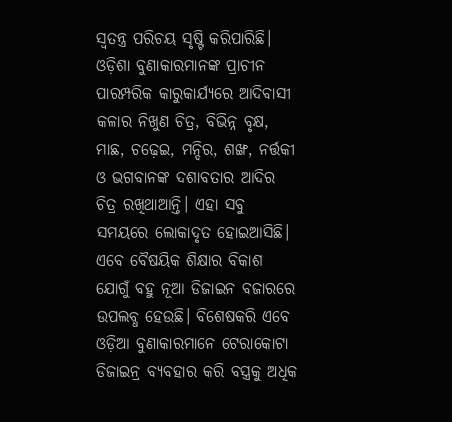ସ୍ବତନ୍ତ୍ର ପରିଚୟ ସୃଷ୍ଟି କରିପାରିଛି। ଓଡ଼ିଶା ବୁଣାକାରମାନଙ୍କ ପ୍ରାଚୀନ ପାରମ୍ପରିକ କାରୁକାର୍ଯ୍ୟରେ ଆଦିବାସୀ କଳାର ନିଖୁଣ ଚିତ୍ର, ବିଭିନ୍ନ ବୃକ୍ଷ, ମାଛ, ଚଢ଼େଇ, ମନ୍ଦିର, ଶଙ୍ଖ, ନର୍ତ୍ତକୀ ଓ ଭଗବାନଙ୍କ ଦଶାବତାର ଆଦିର ଚିତ୍ର ରଖିଥାଆନ୍ତି। ଏହା ସବୁ ସମୟରେ ଲୋକାଦୃତ ହୋଇଆସିଛି। ଏବେ ବୈଷୟିକ ଶିକ୍ଷାର ବିକାଶ ଯୋଗୁଁ ବହୁ ନୂଆ ଡିଜାଇନ ବଜାରରେ ଉପଲବ୍ଧ ହେଉଛି। ବିଶେଷକରି ଏବେ ଓଡ଼ିଆ ବୁଣାକାରମାନେ ଟେରାକୋଟା ଡିଜାଇନ୍ର ବ୍ୟବହାର କରି ବସ୍ତ୍ରକୁ ଅଧିକ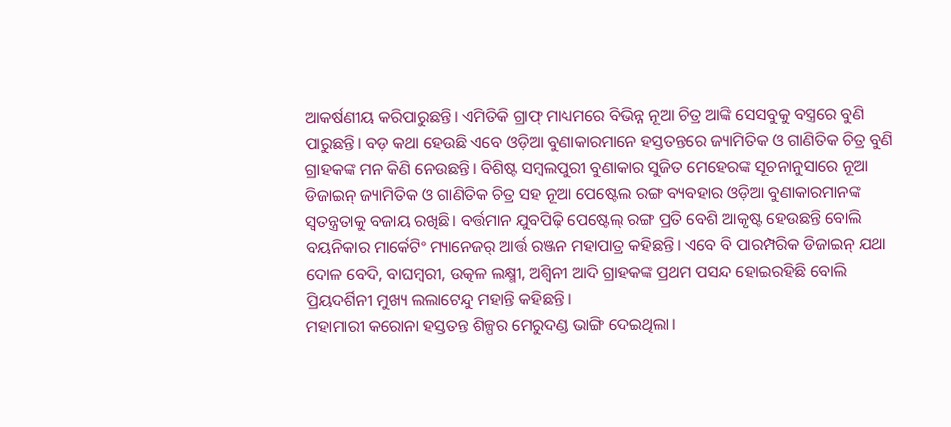ଆକର୍ଷଣୀୟ କରିପାରୁଛନ୍ତି। ଏମିତିକି ଗ୍ରାଫ୍ ମାଧ୍ୟମରେ ବିଭିନ୍ନ ନୂଆ ଚିତ୍ର ଆଙ୍କି ସେସବୁକୁ ବସ୍ତ୍ରରେ ବୁଣି ପାରୁଛନ୍ତି। ବଡ଼ କଥା ହେଉଛି ଏବେ ଓଡ଼ିଆ ବୁଣାକାରମାନେ ହସ୍ତତନ୍ତରେ ଜ୍ୟାମିତିକ ଓ ଗାଣିତିକ ଚିତ୍ର ବୁଣି ଗ୍ରାହକଙ୍କ ମନ କିଣି ନେଉଛନ୍ତି। ବିଶିଷ୍ଟ ସମ୍ବଲପୁରୀ ବୁଣାକାର ସୁଜିତ ମେହେରଙ୍କ ସୂଚନାନୁସାରେ ନୂଆ ଡିଜାଇନ୍ ଜ୍ୟାମିତିକ ଓ ଗାଣିତିକ ଚିତ୍ର ସହ ନୂଆ ପେଷ୍ଟେଲ ରଙ୍ଗ ବ୍ୟବହାର ଓଡ଼ିଆ ବୁଣାକାରମାନଙ୍କ ସ୍ବତନ୍ତ୍ରତାକୁ ବଜାୟ ରଖିଛି। ବର୍ତ୍ତମାନ ଯୁବପିଢ଼ି ପେଷ୍ଟେଲ୍ ରଙ୍ଗ ପ୍ରତି ବେଶି ଆକୃଷ୍ଟ ହେଉଛନ୍ତି ବୋଲି ବୟନିକାର ମାର୍କେଟିଂ ମ୍ୟାନେଜର୍ ଆର୍ତ୍ତ ରଞ୍ଜନ ମହାପାତ୍ର କହିଛନ୍ତି। ଏବେ ବି ପାରମ୍ପରିକ ଡିଜାଇନ୍ ଯଥା ଦୋଳ ବେଦି, ବାଘମ୍ବରୀ, ଉତ୍କଳ ଲକ୍ଷ୍ମୀ, ଅଶ୍ବିନୀ ଆଦି ଗ୍ରାହକଙ୍କ ପ୍ରଥମ ପସନ୍ଦ ହୋଇରହିଛି ବୋଲି ପ୍ରିୟଦର୍ଶିନୀ ମୁଖ୍ୟ ଲଲାଟେନ୍ଦୁ ମହାନ୍ତି କହିଛନ୍ତି।
ମହାମାରୀ କରୋନା ହସ୍ତତନ୍ତ ଶିଳ୍ପର ମେରୁଦଣ୍ଡ ଭାଙ୍ଗି ଦେଇଥିଲା।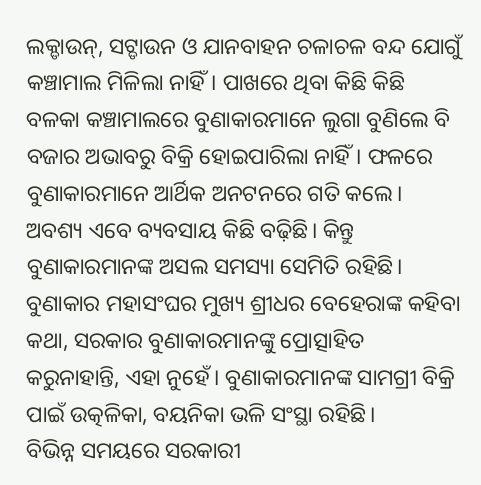ଲକ୍ଡାଉନ୍, ସଟ୍ଡାଉନ ଓ ଯାନବାହନ ଚଳାଚଳ ବନ୍ଦ ଯୋଗୁଁ କଞ୍ଚାମାଲ ମିଳିଲା ନାହିଁ। ପାଖରେ ଥିବା କିଛି କିଛି ବଳକା କଞ୍ଚାମାଲରେ ବୁଣାକାରମାନେ ଲୁଗା ବୁଣିଲେ ବି ବଜାର ଅଭାବରୁ ବିକ୍ରି ହୋଇପାରିଲା ନାହିଁ। ଫଳରେ ବୁଣାକାରମାନେ ଆର୍ଥିକ ଅନଟନରେ ଗତି କଲେ। ଅବଶ୍ୟ ଏବେ ବ୍ୟବସାୟ କିଛି ବଢ଼ିଛି। କିନ୍ତୁ ବୁଣାକାରମାନଙ୍କ ଅସଲ ସମସ୍ୟା ସେମିତି ରହିଛି। ବୁଣାକାର ମହାସଂଘର ମୁଖ୍ୟ ଶ୍ରୀଧର ବେହେରାଙ୍କ କହିବା କଥା, ସରକାର ବୁଣାକାରମାନଙ୍କୁ ପ୍ରୋତ୍ସାହିତ କରୁନାହାନ୍ତି, ଏହା ନୁହେଁ। ବୁଣାକାରମାନଙ୍କ ସାମଗ୍ରୀ ବିକ୍ରି ପାଇଁ ଉତ୍କଳିକା, ବୟନିକା ଭଳି ସଂସ୍ଥା ରହିଛି।
ବିଭିନ୍ନ ସମୟରେ ସରକାରୀ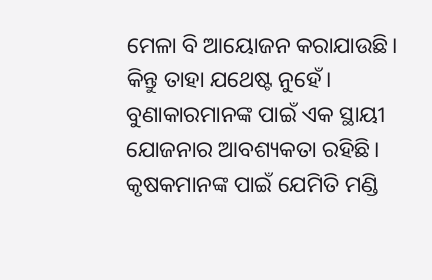ମେଳା ବି ଆୟୋଜନ କରାଯାଉଛି। କିନ୍ତୁ ତାହା ଯଥେଷ୍ଟ ନୁହେଁ। ବୁଣାକାରମାନଙ୍କ ପାଇଁ ଏକ ସ୍ଥାୟୀ ଯୋଜନାର ଆବଶ୍ୟକତା ରହିଛି। କୃଷକମାନଙ୍କ ପାଇଁ ଯେମିତି ମଣ୍ଡି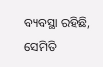ବ୍ୟବସ୍ଥା ରହିଛି, ସେମିତି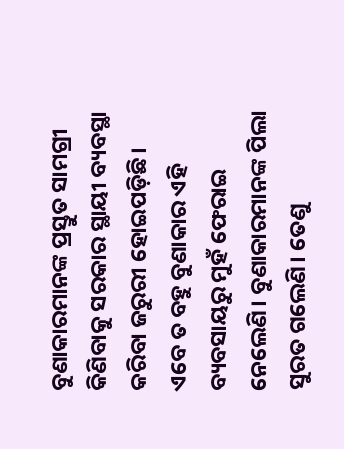ବୁଣାକାରମାନଙ୍କ ପ୍ରସ୍ତୁତ ସାମଗ୍ରୀ କିଣିବାକୁ ସରକାର ସ୍ଥାୟୀ ବ୍ୟବସ୍ଥା କରିବା ଜରୁରୀ ହୋଇପଡ଼ିଛି। ଏବେ ତ ବହୁ ବୁଣାକାର ଏହି ବ୍ୟବସାୟରୁ ମୁହଁ ଫେରାଇ ନେଲେଣି। ବୁଣାକାରମାନଙ୍କ ପିଲା ସୁରତ ଗଲେଣି। ତେଣୁ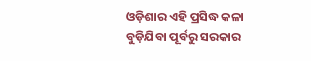ଓଡ଼ିଶାର ଏହି ପ୍ରସିଦ୍ଧ କଳା ବୁଡ଼ିଯିବା ପୂର୍ବରୁ ସରକାର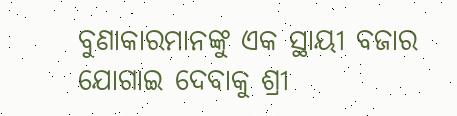ବୁଣାକାରମାନଙ୍କୁ ଏକ ସ୍ଥାୟୀ ବଜାର ଯୋଗାଇ ଦେବାକୁ ଶ୍ରୀ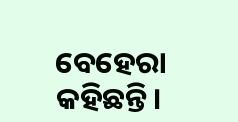ବେହେରା କହିଛନ୍ତି।